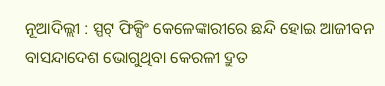ନୂଆଦିଲ୍ଲୀ : ସ୍ପଟ୍ ଫିକ୍ସିଂ କେଳେଙ୍କାରୀରେ ଛନ୍ଦି ହୋଇ ଆଜୀବନ ବାସନ୍ଦାଦେଶ ଭୋଗୁଥିବା କେରଳୀ ଦ୍ରୁତ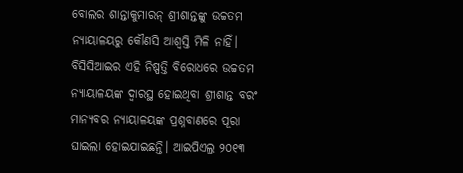ବୋଲର ଶାନ୍ତାକୁମାରନ୍ ଶ୍ରୀଶାନ୍ତଙ୍କୁ ଉଚ୍ଚତମ ନ୍ୟାୟାଳୟରୁ କୌଣସି ଆଶ୍ବସ୍ତି ମିଳି ନାହିଁ। ବିସିସିଆଇର ଏହି ନିଷ୍ପତ୍ତି ବିରୋଧରେ ଉଚ୍ଚତମ ନ୍ୟାୟାଳୟଙ୍କ ଦ୍ବାରସ୍ଥ ହୋଇଥିବା ଶ୍ରୀଶାନ୍ତ ବରଂ ମାନ୍ୟବର ନ୍ୟାୟାଳୟଙ୍କ ପ୍ରଶ୍ନବାଣରେ ପୂରା ଘାଇଲା ହୋଇଯାଇଛନ୍ତି। ଆଇପିଏଲ୍ର ୨୦୧୩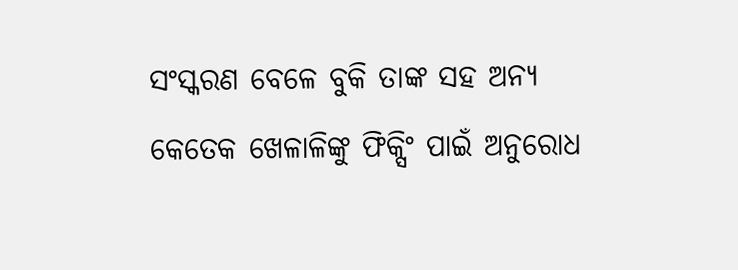ସଂସ୍କରଣ ବେଳେ ବୁକି ତାଙ୍କ ସହ ଅନ୍ୟ କେତେକ ଖେଳାଳିଙ୍କୁ ଫିକ୍ସିଂ ପାଇଁ ଅନୁରୋଧ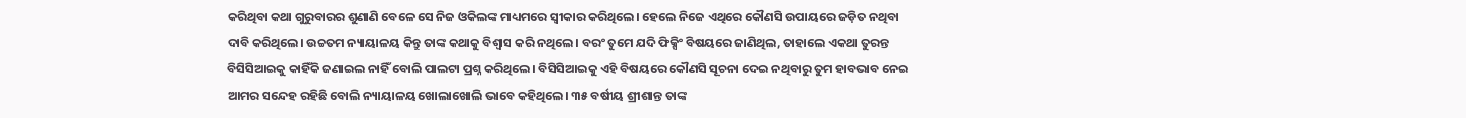କରିଥିବା କଥା ଗୁରୁବାରର ଶୁଣାଣି ବେଳେ ସେ ନିଜ ଓକିଲଙ୍କ ମାଧ୍ୟମରେ ସ୍ବୀକାର କରିଥିଲେ। ହେଲେ ନିଜେ ଏଥିରେ କୌଣସି ଉପାୟରେ ଜଡ଼ିତ ନଥିବା ଦାବି କରିଥିଲେ। ଉଚ୍ଚତମ ନ୍ୟାୟାଳୟ କିନ୍ତୁ ତାଙ୍କ କଥାକୁ ବିଶ୍ବାସ କରି ନଥିଲେ। ବରଂ ତୁମେ ଯଦି ଫିକ୍ସିଂ ବିଷୟରେ ଜାଣିଥିଲ, ତାହାଲେ ଏକଥା ତୁରନ୍ତ ବିସିସିଆଇକୁ କାହିଁକି ଜଣାଇଲ ନାହିଁ ବୋଲି ପାଲଟା ପ୍ରଶ୍ନ କରିଥିଲେ। ବିସିସିଆଇକୁ ଏହି ବିଷୟରେ କୌଣସି ସୂଚନା ଦେଇ ନଥିବାରୁ ତୁମ ହାବଭାବ ନେଇ ଆମର ସନ୍ଦେହ ରହିଛି ବୋଲି ନ୍ୟାୟାଳୟ ଖୋଲାଖୋଲି ଭାବେ କହିଥିଲେ। ୩୫ ବର୍ଷୀୟ ଶ୍ରୀଶାନ୍ତ ତାଙ୍କ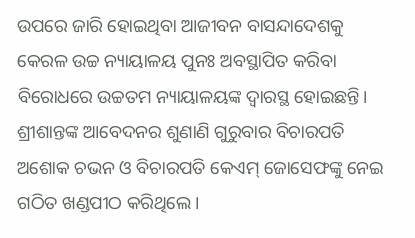ଉପରେ ଜାରି ହୋଇଥିବା ଆଜୀବନ ବାସନ୍ଦାଦେଶକୁ କେରଳ ଉଚ୍ଚ ନ୍ୟାୟାଳୟ ପୁନଃ ଅବସ୍ଥାପିତ କରିବା ବିରୋଧରେ ଉଚ୍ଚତମ ନ୍ୟାୟାଳୟଙ୍କ ଦ୍ବାରସ୍ଥ ହୋଇଛନ୍ତି।
ଶ୍ରୀଶାନ୍ତଙ୍କ ଆବେଦନର ଶୁଣାଣି ଗୁରୁବାର ବିଚାରପତି ଅଶୋକ ଚଭନ ଓ ବିଚାରପତି କେଏମ୍ ଜୋସେଫଙ୍କୁ ନେଇ ଗଠିତ ଖଣ୍ଡପୀଠ କରିଥିଲେ।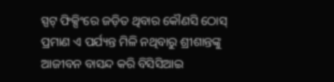ସ୍ପଟ୍ ଫିକ୍ସିଂରେ ଜଡ଼ିତ ଥିବାର କୌଣସି ଠୋସ୍ ପ୍ରମାଣ ଏ ପର୍ଯ୍ୟନ୍ତ ମିଳି ନଥିବାରୁ ଶ୍ରୀଶାନ୍ତଙ୍କୁ ଆଜୀବନ ବାସନ୍ଦ କରି ବିସିସିଆଇ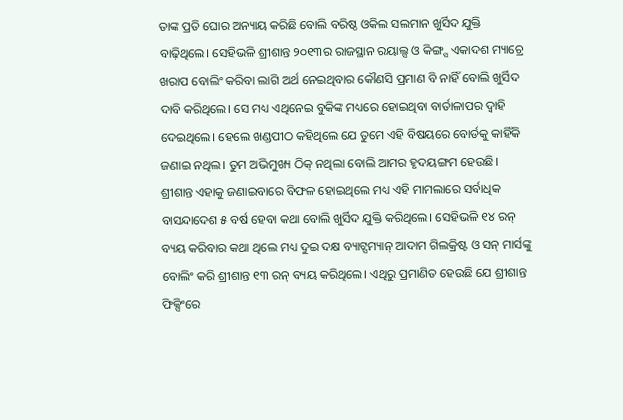ତାଙ୍କ ପ୍ରତି ଘୋର ଅନ୍ୟାୟ କରିଛି ବୋଲି ବରିଷ୍ଠ ଓକିଲ ସଲମାନ ଖୁର୍ସିଦ ଯୁକ୍ତି ବାଢ଼ିଥିଲେ। ସେହିଭଳି ଶ୍ରୀଶାନ୍ତ ୨୦୧୩ର ରାଜସ୍ଥାନ ରୟାଲ୍ସ ଓ କିଙ୍ଗ୍ସ ଏକାଦଶ ମ୍ୟାଚ୍ରେ ଖରାପ ବୋଲିଂ କରିବା ଲାଗି ଅର୍ଥ ନେଇଥିବାର କୌଣସି ପ୍ରମାଣ ବି ନାହିଁ ବୋଲି ଖୁର୍ସିଦ ଦାବି କରିଥିଲେ। ସେ ମଧ୍ୟ ଏଥିନେଇ ବୁକିଙ୍କ ମଧ୍ୟରେ ହୋଇଥିବା ବାର୍ତାଳାପର ଦ୍ବାହି ଦେଇଥିଲେ। ହେଲେ ଖଣ୍ଡପୀଠ କହିଥିଲେ ଯେ ତୁମେ ଏହି ବିଷୟରେ ବୋର୍ଡକୁ କାହିଁକି ଜଣାଇ ନଥିଲ। ତୁମ ଅଭିମୁଖ୍ୟ ଠିକ୍ ନଥିଲା ବୋଲି ଆମର ହୃଦୟଙ୍ଗମ ହେଉଛି। ଶ୍ରୀଶାନ୍ତ ଏହାକୁ ଜଣାଇବାରେ ବିଫଳ ହୋଇଥିଲେ ମଧ୍ୟ ଏହି ମାମଲାରେ ସର୍ବାଧିକ ବାସନ୍ଦାଦେଶ ୫ ବର୍ଷ ହେବା କଥା ବୋଲି ଖୁର୍ସିଦ ଯୁକ୍ତି କରିଥିଲେ। ସେହିଭଳି ୧୪ ରନ୍ ବ୍ୟୟ କରିବାର କଥା ଥିଲେ ମଧ୍ୟ ଦୁଇ ଦକ୍ଷ ବ୍ୟାଟ୍ସମ୍ୟାନ୍ ଆଦାମ ଗିଲକ୍ରିଷ୍ଟ ଓ ସନ୍ ମାର୍ସଙ୍କୁ ବୋଲିଂ କରି ଶ୍ରୀଶାନ୍ତ ୧୩ ରନ୍ ବ୍ୟୟ କରିଥିଲେ। ଏଥିରୁ ପ୍ରମାଣିତ ହେଉଛି ଯେ ଶ୍ରୀଶାନ୍ତ ଫିକ୍ସିଂରେ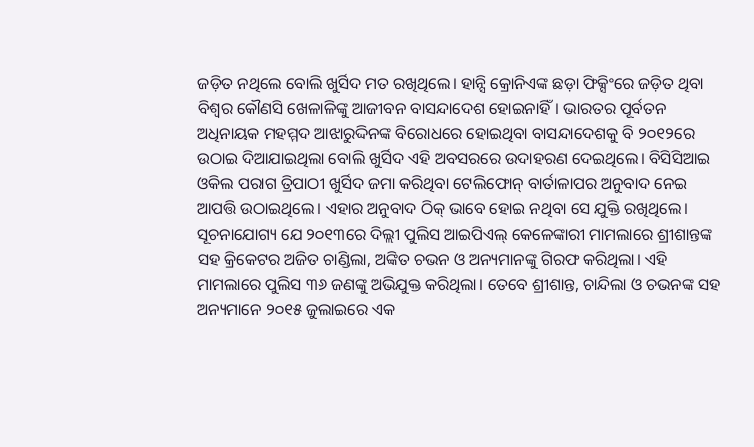ଜଡ଼ିତ ନଥିଲେ ବୋଲି ଖୁର୍ସିଦ ମତ ରଖିଥିଲେ। ହାନ୍ସି କ୍ରୋନିଏଙ୍କ ଛଡ଼ା ଫିକ୍ସିଂରେ ଜଡ଼ିତ ଥିବା ବିଶ୍ବର କୌଣସି ଖେଳାଳିଙ୍କୁ ଆଜୀବନ ବାସନ୍ଦାଦେଶ ହୋଇନାହିଁ। ଭାରତର ପୂର୍ବତନ ଅଧିନାୟକ ମହମ୍ମଦ ଆଝାରୁଦ୍ଦିନଙ୍କ ବିରୋଧରେ ହୋଇଥିବା ବାସନ୍ଦାଦେଶକୁ ବି ୨୦୧୨ରେ ଉଠାଇ ଦିଆଯାଇଥିଲା ବୋଲି ଖୁର୍ସିଦ ଏହି ଅବସରରେ ଉଦାହରଣ ଦେଇଥିଲେ। ବିସିସିଆଇ ଓକିଲ ପରାଗ ତ୍ରିପାଠୀ ଖୁର୍ସିଦ ଜମା କରିଥିବା ଟେଲିଫୋନ୍ ବାର୍ତାଳାପର ଅନୁବାଦ ନେଇ ଆପତ୍ତି ଉଠାଇଥିଲେ। ଏହାର ଅନୁବାଦ ଠିକ୍ ଭାବେ ହୋଇ ନଥିବା ସେ ଯୁକ୍ତି ରଖିଥିଲେ।
ସୂଚନାଯୋଗ୍ୟ ଯେ ୨୦୧୩ରେ ଦିଲ୍ଲୀ ପୁଲିସ ଆଇପିଏଲ୍ କେଳେଙ୍କାରୀ ମାମଲାରେ ଶ୍ରୀଶାନ୍ତଙ୍କ ସହ କ୍ରିକେଟର ଅଜିତ ଚାଣ୍ଡିଲା, ଅଙ୍କିତ ଚଭନ ଓ ଅନ୍ୟମାନଙ୍କୁ ଗିରଫ କରିଥିଲା। ଏହି ମାମଲାରେ ପୁଲିସ ୩୬ ଜଣଙ୍କୁ ଅଭିଯୁକ୍ତ କରିଥିଲା। ତେବେ ଶ୍ରୀଶାନ୍ତ, ଚାନ୍ଦିଲା ଓ ଚଭନଙ୍କ ସହ ଅନ୍ୟମାନେ ୨୦୧୫ ଜୁଲାଇରେ ଏକ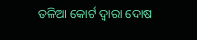ତଳିଆ କୋର୍ଟ ଦ୍ବାରା ଦୋଷ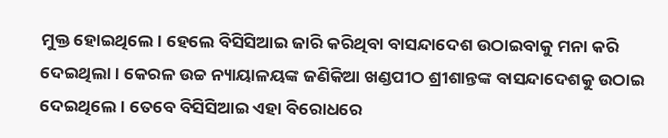ମୁକ୍ତ ହୋଇଥିଲେ। ହେଲେ ବିସିସିଆଇ ଜାରି କରିଥିବା ବାସନ୍ଦାଦେଶ ଉଠାଇବାକୁ ମନା କରି ଦେଇଥିଲା। କେରଳ ଉଚ୍ଚ ନ୍ୟାୟାଳୟଙ୍କ ଜଣିକିଆ ଖଣ୍ଡପୀଠ ଶ୍ରୀଶାନ୍ତଙ୍କ ବାସନ୍ଦାଦେଶକୁ ଉଠାଇ ଦେଇଥିଲେ। ତେବେ ବିସିସିଆଇ ଏହା ବିରୋଧରେ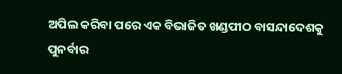ଅପିଲ କରିବା ପରେ ଏକ ବିଭାଜିତ ଖଣ୍ଡପୀଠ ବାସନ୍ଦାଦେଶକୁ ପୁନର୍ବାର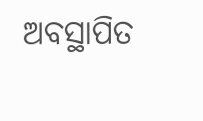ଅବସ୍ଥାପିତ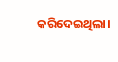କରିଦେଇଥିଲା।